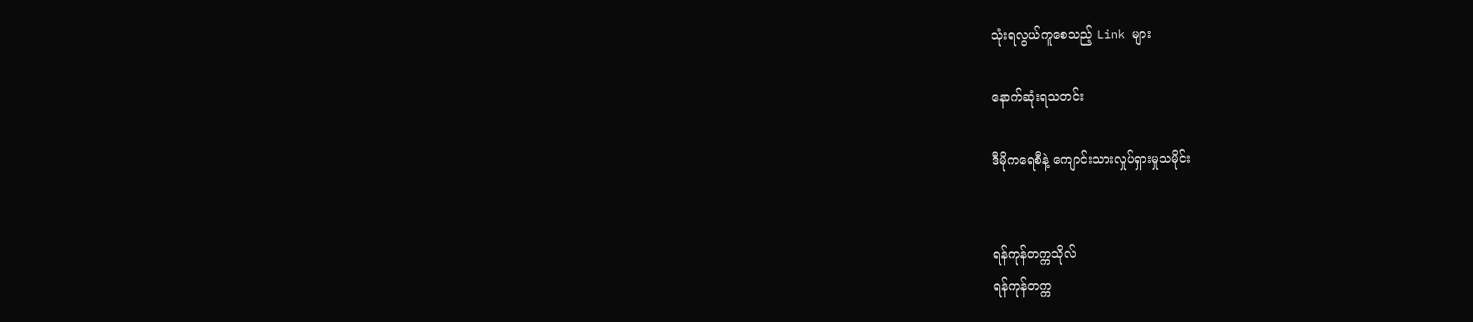သုံးရလွယ်ကူစေသည့် Link များ

နောက်ဆုံးရသတင်း

ဒီမိုကရေစီနဲ့ ကျောင်းသားလှုပ်ရှားမှုသမိုင်း


ရန်ကုန်တက္ကသိုလ်
ရန်ကုန်တက္က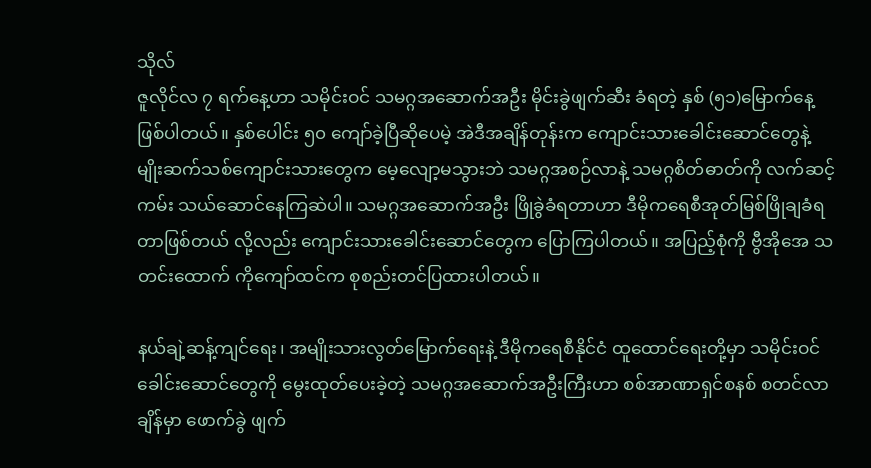သိုလ်
ဇူလိုင်လ ၇ ရက်နေ့ဟာ သမိုင်းဝင် သမဂ္ဂအဆောက်အဦး မိုင်းခွဲဖျက်ဆီး ခံရတဲ့ နှစ် (၅၁)မြောက်နေ့ဖြစ်ပါတယ်။ နှစ်ပေါင်း ၅၀ ကျော်ခဲ့ပြီဆိုပေမဲ့ အဲဒီအချိန်တုန်းက ကျောင်းသားခေါင်းဆောင်တွေနဲ့ မျိုးဆက်သစ်ကျောင်းသားတွေက မေ့လျော့မသွားဘဲ သမဂ္ဂအစဉ်လာနဲ့ သမဂ္ဂစိတ်ဓာတ်ကို လက်ဆင့်ကမ်း သယ်ဆောင်နေကြဆဲပါ။ သမဂ္ဂအဆောက်အဦး ဖြိုခွဲခံရတာဟာ ဒီမိုကရေစီအုတ်မြစ်ဖြိုချခံရတာဖြစ်တယ် လို့လည်း ကျောင်းသားခေါင်းဆောင်တွေက ပြောကြပါတယ်။ အပြည့်စုံကို ဗွီအိုအေ သတင်းထောက် ကိုကျော်ထင်က စုစည်းတင်ပြထားပါတယ်။

နယ်ချဲ့ဆန့်ကျင်ရေး၊ အမျိုးသားလွတ်မြောက်ရေးနဲ့ ဒီမိုကရေစီနိုင်ငံ ထူထောင်ရေးတို့မှာ သမိုင်းဝင် ခေါင်းဆောင်တွေကို မွေးထုတ်ပေးခဲ့တဲ့ သမဂ္ဂအဆောက်အဦးကြီးဟာ စစ်အာဏာရှင်စနစ် စတင်လာချိန်မှာ ဖောက်ခွဲ ဖျက်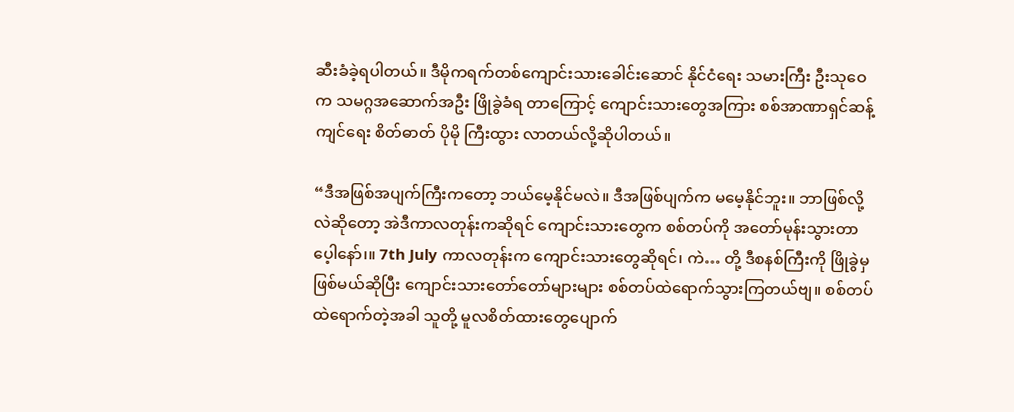ဆီးခံခဲ့ရပါတယ်။ ဒီမိုကရက်တစ်ကျောင်းသားခေါင်းဆောင် နိုင်ငံရေး သမားကြီး ဦးသုဝေက သမဂ္ဂအဆောက်အဦး ဖြိုခွဲခံရ တာကြောင့် ကျောင်းသားတွေအကြား စစ်အာဏာရှင်ဆန့်ကျင်ရေး စိတ်ဓာတ် ပိုမို ကြီးထွား လာတယ်လို့ဆိုပါတယ်။

“ဒီအဖြစ်အပျက်ကြီးကတော့ ဘယ်မေ့နိုင်မလဲ။ ဒီအဖြစ်ပျက်က မမေ့နိုင်ဘူး။ ဘာဖြစ်လို့လဲဆိုတော့ အဲဒီကာလတုန်းကဆိုရင် ကျောင်းသားတွေက စစ်တပ်ကို အတော်မုန်းသွားတာပေ့ါနော်၊။ 7th July ကာလတုန်းက ကျောင်းသားတွေဆိုရင်၊ ကဲ… တို့ ဒီစနစ်ကြီးကို ဖြိုခွဲမှဖြစ်မယ်ဆိုပြီး ကျောင်းသားတော်တော်များများ စစ်တပ်ထဲရောက်သွားကြတယ်ဗျ။ စစ်တပ်ထဲရောက်တဲ့အခါ သူတို့ မူလစိတ်ထားတွေပျောက်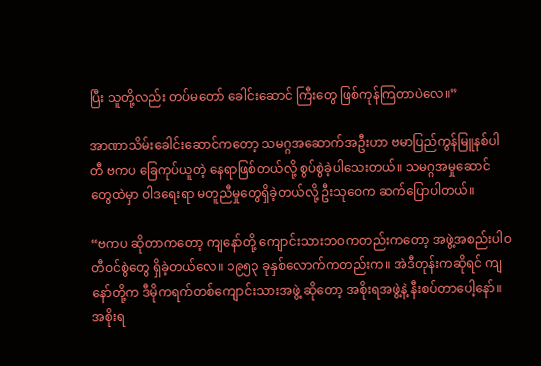ပြီး သူတို့လည်း တပ်မတော် ခေါင်းဆောင် ကြီးတွေ ဖြစ်ကုန်ကြတာပဲလေ။”

အာဏာသိမ်းခေါင်းဆောင်ကတော့ သမဂ္ဂအဆောက်အဦးဟာ ဗမာပြည်ကွန်မြူနစ်ပါတီ ဗကပ ခြေကုပ်ယူတဲ့ နေရာဖြစ်တယ်လို့ စွပ်စွဲခဲ့ပါသေးတယ်။ သမဂ္ဂအမှုဆောင်တွေထဲမှာ ဝါဒရေးရာ မတူညီမှုတွေရှိခဲ့တယ်လို့ ဦးသုဝေက ဆက်ပြောပါတယ်။

“ဗကပ ဆိုတာကတော့ ကျနော်တို့ ကျောင်းသားဘဝကတည်းကတော့ အဖွဲ့အစည်းပါဝတီဝင်စွဲတွေ ရှိခဲ့တယ်လေ။ ၁၉၅၃ ခုနှစ်လောက်ကတည်းက။ အဲဒီတုန်းကဆိုရင် ကျနော်တို့က ဒီမိုကရက်တစ်ကျောင်းသားအဖွဲ့ ဆိုတော့ အစိုးရအဖွဲ့နဲ့ နီးစပ်တာပေါ့နော်။ အစိုးရ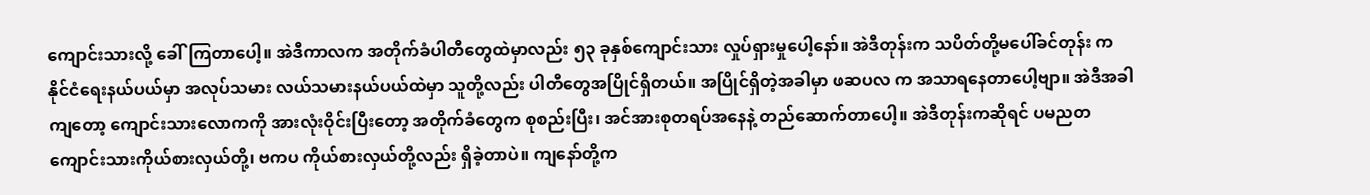ကျောင်းသားလို့ ခေါ်ကြတာပေါ့။ အဲဒီကာလက အတိုက်ခံပါတီတွေထဲမှာလည်း ၅၃ ခုနှစ်ကျောင်းသား လှုပ်ရှားမှုပေါ့နော်။ အဲဒီတုန်းက သပိတ်တို့မပေါ်ခင်တုန်း က နိုင်ငံရေးနယ်ပယ်မှာ အလုပ်သမား လယ်သမားနယ်ပယ်ထဲမှာ သူတို့လည်း ပါတီတွေအပြိုင်ရှိတယ်။ အပြိုင်ရှိတဲ့အခါမှာ ဖဆပလ က အသာရနေတာပေါ့ဗျာ။ အဲဒီအခါကျတော့ ကျောင်းသားလောကကို အားလုံးဝိုင်းပြီးတော့ အတိုက်ခံတွေက စုစည်းပြီး၊ အင်အားစုတရပ်အနေနဲ့ တည်ဆောက်တာပေါ့။ အဲဒီတုန်းကဆိုရင် ပမညတ ကျောင်းသားကိုယ်စားလှယ်တို့၊ ဗကပ ကိုယ်စားလှယ်တို့လည်း ရှိခဲ့တာပဲ။ ကျနော်တို့က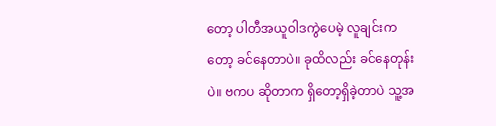တော့ ပါတီအယူဝါဒကွဲပေမဲ့ လူချင်းကတော့ ခင်နေတာပဲ။ ခုထိလည်း ခင်နေတုန်းပဲ။ ဗကပ ဆိုတာက ရှိတော့ရှိခဲ့တာပဲ သူ့အ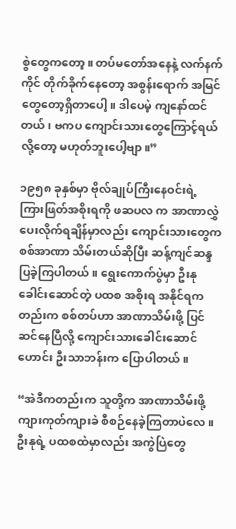စွဲတွေကတော့။ တပ်မတော်အနေနဲ့ လက်နက်ကိုင် တိုက်ခိုက်နေတော့ အစွန်းရောက် အမြင်တွေတော့ရှိတာပေါ့။ ဒါပေမဲ့ ကျနော်ထင်တယ်၊ ဗကပ ကျောင်းသားတွေကြောင့်ရယ်လို့တော့ မဟုတ်ဘူးပေါ့ဗျာ။”

၁၉၅၈ ခုနှစ်မှာ ဗိုလ်ချုပ်ကြီးနေဝင်းရဲ့ ကြားဖြတ်အစိုးရကို ဖဆပလ က အာဏာလွှဲပေးလိုက်ရချိန်မှာလည်း ကျောင်းသားတွေက စစ်အာဏာ သိမ်းတယ်ဆိုပြီး ဆန့်ကျင်ဆန္ဒပြခဲ့ကြပါတယ်။ ရွေးကောက်ပွဲမှာ ဦးနု ခေါင်းဆောင်တဲ့ ပထစ အစိုးရ အနိုင်ရကတည်းက စစ်တပ်ဟာ အာဏာသိမ်းဖို့ ပြင်ဆင်နေပြီလို့ ကျောင်းသားခေါင်းဆောင်ဟောင်း ဦးသာဘန်းက ပြောပါတယ်။

“အဲဒီကတည်းက သူတို့က အာဏာသိမ်းဖို့ ကျားကုတ်ကျားခဲ စီစဉ်နေခဲ့ကြတာပဲလေ။ ဦးနုရဲ့ ပထစထဲမှာလည်း အကွဲပြဲတွေ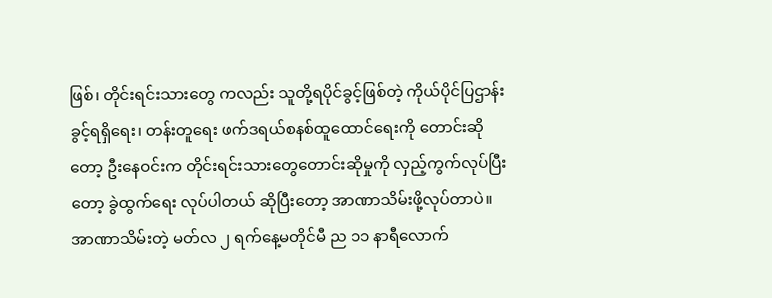ဖြစ်၊ တိုင်းရင်းသားတွေ ကလည်း သူတို့ရပိုင်ခွင့်ဖြစ်တဲ့ ကိုယ်ပိုင်ပြဌာန်းခွင့်ရရှိရေး၊ တန်းတူရေး ဖက်ဒရယ်စနစ်ထူထောင်ရေးကို တောင်းဆိုတော့ ဦးနေဝင်းက တိုင်းရင်းသားတွေတောင်းဆိုမှုကို လှည့်ကွက်လုပ်ပြီးတော့ ခွဲထွက်ရေး လုပ်ပါတယ် ဆိုပြီးတော့ အာဏာသိမ်းဖို့လုပ်တာပဲ။ အာဏာသိမ်းတဲ့ မတ်လ ၂ ရက်နေ့မတိုင်မီ ည ၁၁ နာရီလောက်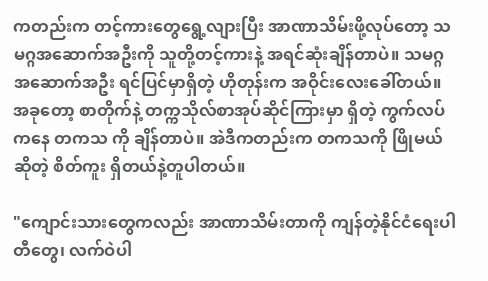ကတည်းက တင့်ကားတွေရွေ့လျားပြီး အာဏာသိမ်းဖို့လုပ်တော့ သမဂ္ဂအဆောက်အဦးကို သူတို့တင့်ကားနဲ့ အရင်ဆုံးချိန်တာပဲ။ သမဂ္ဂ အဆောက်အဦး ရင်ပြင်မှာရှိတဲ့ ဟိုတုန်းက အဝိုင်းလေးခေါ်တယ်။ အခုတော့ စာတိုက်နဲ့ တက္ကသိုလ်စာအုပ်ဆိုင်ကြားမှာ ရှိတဲ့ ကွက်လပ်ကနေ တကသ ကို ချိန်တာပဲ။ အဲဒီကတည်းက တကသကို ဖြိုမယ်ဆိုတဲ့ စိတ်ကူး ရှိတယ်နဲ့တူပါတယ်။

"ကျောင်းသားတွေကလည်း အာဏာသိမ်းတာကို ကျန်တဲ့နိုင်ငံရေးပါတီတွေ၊ လက်ဝဲပါ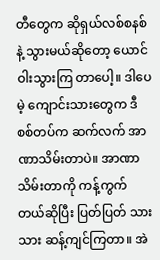တီတွေက ဆိုရှယ်လစ်စနစ်နဲ့ သွားမယ်ဆိုတော့ ယောင်ဝါးသွားကြ တာပေါ့။ ဒါပေမဲ့ ကျောင်းသားတွေက ဒီစစ်တပ်က ဆက်လက် အာဏာသိမ်းတာပဲ။ အာဏာသိမ်းတာကို ကန့်ကွက်တယ်ဆိုပြီး ပြတ်ပြတ် သားသား ဆန့်ကျင်ကြတာ။ အဲ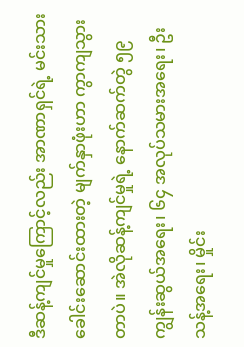ဒီဆန့်ကျင်မှုကြောင့်လည်း အာဏာရှင်ရဲ့ မင်းသားခေါင်းဆောင်းထားတဲ့ မျက်နှာဖုံးဟာ ကွာကျသွားတာပဲ။ အဲလိုဆန့်ကျင်မှုရဲ့ နောက်ဆက်တွဲ ၅၉ ကျွန်းဆွယ်အရေး၊ ၆၄ အလုပ်သမားအရေး၊ ဦးသန့်အရေး၊ မှိုင်း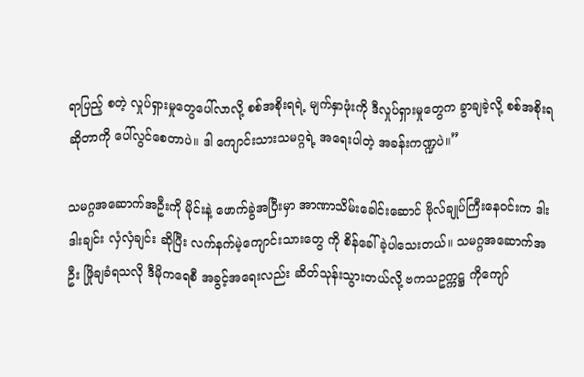ရာပြည့် စတဲ့ လှုပ်ရှားမှုတွေပေါ်လာလို့ စစ်အစိုးရရဲ့ မျက်နှာဖုံးကို ဒီလှုပ်ရှားမှုတွေက ခွာချခဲ့လို့ စစ်အစိုးရဆိုတာကို ပေါ်လွင်စေတာပဲ။ ဒါ ကျောင်းသားသမဂ္ဂရဲ့ အရေးပါတဲ့ အခန်းကဏ္ဍပဲ။”

သမဂ္ဂအဆောက်အဦးကို မိုင်းနဲ့ ဖောက်ခွဲအပြီးမှာ အာဏာသိမ်းခေါင်းဆောင် ဗိုလ်ချုပ်ကြီးနေဝင်းက ဒါးဒါးချင်း လှံလှံချင်း ဆိုပြီး လက်နက်မဲ့ကျောင်းသားတွေ ကို စိန်ခေါ်ခဲ့ပါသေးတယ်။ သမဂ္ဂအဆောက်အဦး ဖြိုချခံရသလို ဒီမိုကရေစီ အခွင့်အရေးလည်း ဆိတ်သုန်းသွားတယ်လို့ ဗကသဥက္ကဋ္ဌ ကိုကျော်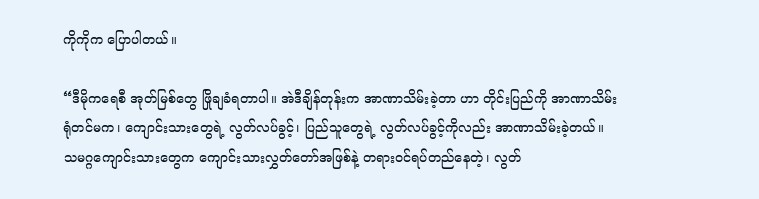ကိုကိုက ပြောပါတယ်။

“ဒီမိုကရေစီ အုတ်မြစ်တွေ ဖြိုချခံရတာပါ။ အဲဒီချိန်တုန်းက အာဏာသိမ်းခဲ့တာ ဟာ တိုင်းပြည်ကို အာဏာသိမ်းရုံတင်မက၊ ကျောင်းသားတွေရဲ့ လွတ်လပ်ခွင့်၊ ပြည်သူတွေရဲ့ လွတ်လပ်ခွင့်ကိုလည်း အာဏာသိမ်းခဲ့တယ်။ သမဂ္ဂကျောင်းသားတွေက ကျောင်းသားလွှတ်တော်အဖြစ်နဲ့ တရားဝင်ရပ်တည်နေတဲ့၊ လွတ်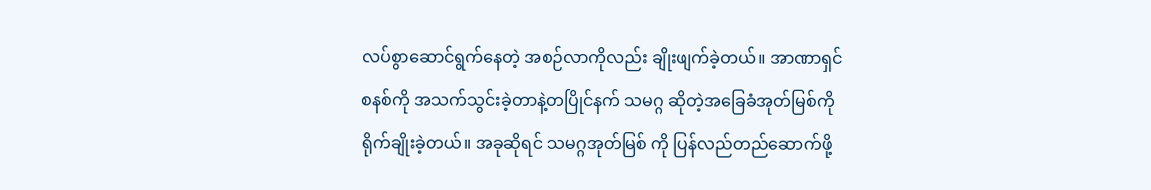လပ်စွာဆောင်ရွက်နေတဲ့ အစဉ်လာကိုလည်း ချိုးဖျက်ခဲ့တယ်။ အာဏာရှင်စနစ်ကို အသက်သွင်းခဲ့တာနဲ့တပြိုင်နက် သမဂ္ဂ ဆိုတဲ့အခြေခံအုတ်မြစ်ကို ရိုက်ချိုးခဲ့တယ်။ အခုဆိုရင် သမဂ္ဂအုတ်မြစ် ကို ပြန်လည်တည်ဆောက်ဖို့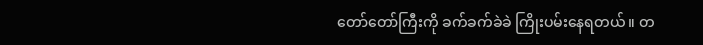တော်တော်ကြီးကို ခက်ခက်ခဲခဲ ကြိုးပမ်းနေရတယ်။ တ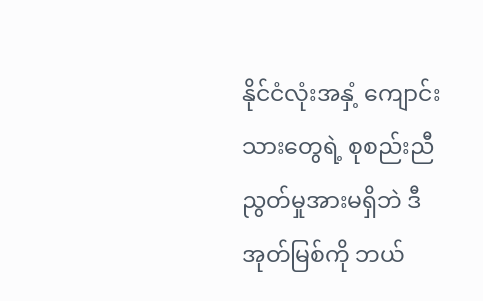နိုင်ငံလုံးအနှံ့ ကျောင်းသားတွေရဲ့ စုစည်းညီညွတ်မှုအားမရှိဘဲ ဒီအုတ်မြစ်ကို ဘယ်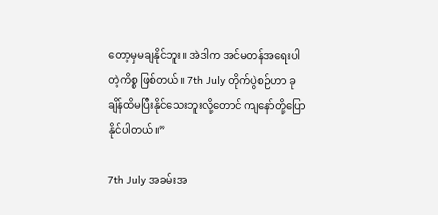တော့မှမချနိုင်ဘူး။ အဲဒါက အင်မတန်အရေးပါတဲ့ကိစ္စ ဖြစ်တယ်။ 7th July တိုက်ပွဲစဉ်ဟာ ခုချိန်ထိမပြီးနိုင်သေးဘူးလို့တောင် ကျနော်တို့ပြောနိုင်ပါတယ်။”

7th July အခမ်းအ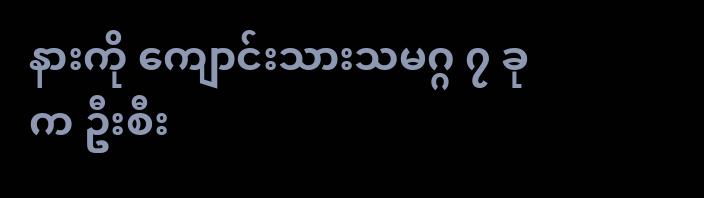နားကို ကျောင်းသားသမဂ္ဂ ၇ ခုက ဦးစီး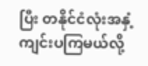ပြီး တနိုင်ငံလုံးအနှံ့ ကျင်းပကြမယ်လို့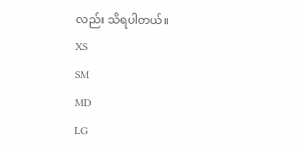လည်း သိရပါတယ်။
XS
SM
MD
LG